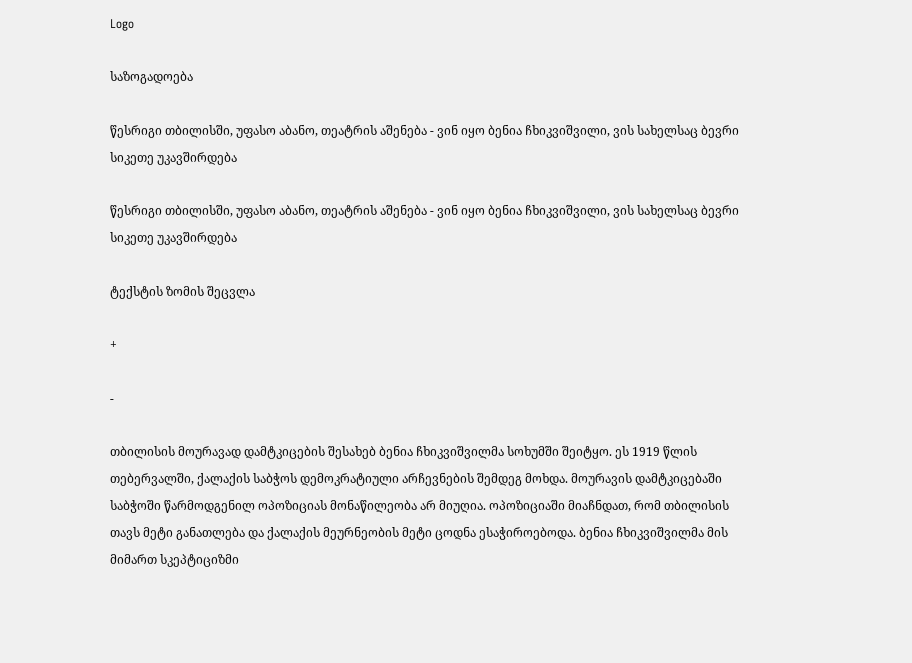Logo

საზოგადოება

წესრიგი თბილისში, უფასო აბანო, თეატრის აშენება - ვინ იყო ბენია ჩხიკვიშვილი, ვის სახელსაც ბევრი სიკეთე უკავშირდება

წესრიგი თბილისში, უფასო აბანო, თეატრის აშენება - ვინ იყო ბენია ჩხიკვიშვილი, ვის სახელსაც ბევრი სიკეთე უკავშირდება

ტექსტის ზომის შეცვლა

+

-

თბილისის მოურავად დამტკიცების შესახებ ბენია ჩხიკვიშვილმა სოხუმში შეიტყო. ეს 1919 წლის თებერვალში, ქალაქის საბჭოს დემოკრატიული არჩევნების შემდეგ მოხდა. მოურავის დამტკიცებაში საბჭოში წარმოდგენილ ოპოზიციას მონაწილეობა არ მიუღია. ოპოზიციაში მიაჩნდათ, რომ თბილისის თავს მეტი განათლება და ქალაქის მეურნეობის მეტი ცოდნა ესაჭიროებოდა. ბენია ჩხიკვიშვილმა მის მიმართ სკეპტიციზმი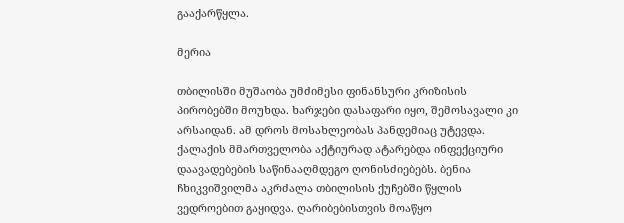გააქარწყლა.

მერია

თბილისში მუშაობა უმძიმესი ფინანსური კრიზისის პირობებში მოუხდა. ხარჯები დასაფარი იყო, შემოსავალი კი არსაიდან. ამ დროს მოსახლეობას პანდემიაც უტევდა. ქალაქის მმართველობა აქტიურად ატარებდა ინფექციური დაავადებების საწინააღმდეგო ღონისძიებებს. ბენია ჩხიკვიშვილმა აკრძალა თბილისის ქუჩებში წყლის ვედროებით გაყიდვა. ღარიბებისთვის მოაწყო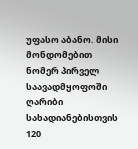უფასო აბანო. მისი მონდომებით ნომერ პირველ საავადმყოფოში ღარიბი სახადიანებისთვის 120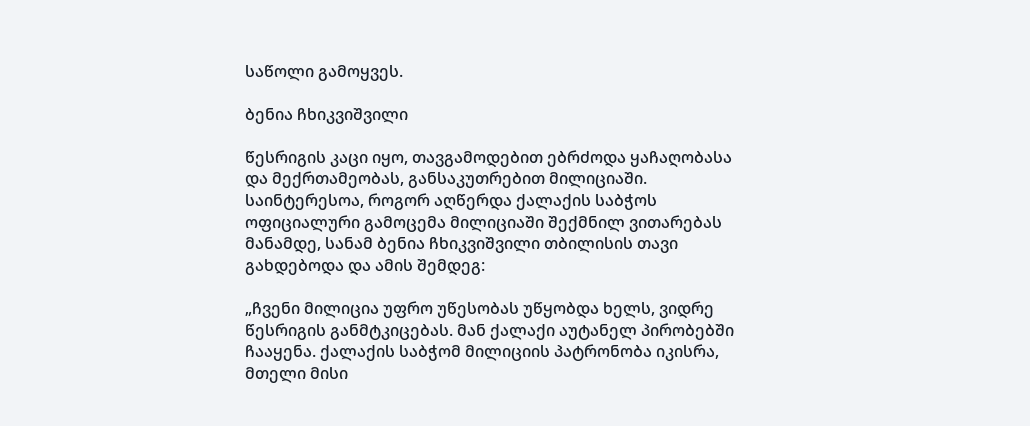საწოლი გამოყვეს.

ბენია ჩხიკვიშვილი

წესრიგის კაცი იყო, თავგამოდებით ებრძოდა ყაჩაღობასა და მექრთამეობას, განსაკუთრებით მილიციაში. საინტერესოა, როგორ აღწერდა ქალაქის საბჭოს ოფიციალური გამოცემა მილიციაში შექმნილ ვითარებას მანამდე, სანამ ბენია ჩხიკვიშვილი თბილისის თავი გახდებოდა და ამის შემდეგ:

„ჩვენი მილიცია უფრო უწესობას უწყობდა ხელს, ვიდრე წესრიგის განმტკიცებას. მან ქალაქი აუტანელ პირობებში ჩააყენა. ქალაქის საბჭომ მილიციის პატრონობა იკისრა, მთელი მისი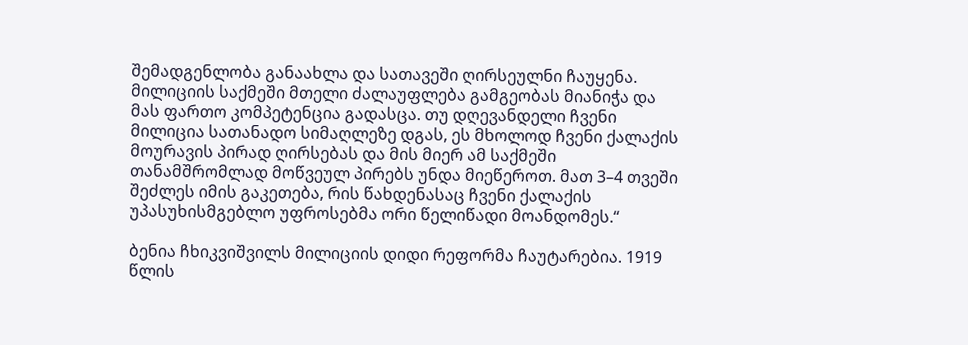შემადგენლობა განაახლა და სათავეში ღირსეულნი ჩაუყენა. მილიციის საქმეში მთელი ძალაუფლება გამგეობას მიანიჭა და მას ფართო კომპეტენცია გადასცა. თუ დღევანდელი ჩვენი მილიცია სათანადო სიმაღლეზე დგას, ეს მხოლოდ ჩვენი ქალაქის მოურავის პირად ღირსებას და მის მიერ ამ საქმეში თანამშრომლად მოწვეულ პირებს უნდა მიეწეროთ. მათ 3–4 თვეში შეძლეს იმის გაკეთება, რის წახდენასაც ჩვენი ქალაქის უპასუხისმგებლო უფროსებმა ორი წელიწადი მოანდომეს.“

ბენია ჩხიკვიშვილს მილიციის დიდი რეფორმა ჩაუტარებია. 1919 წლის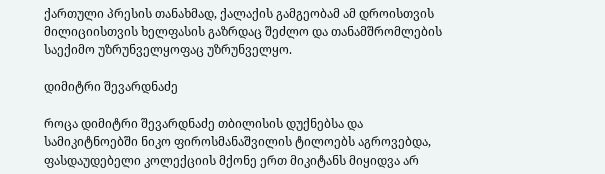ქართული პრესის თანახმად, ქალაქის გამგეობამ ამ დროისთვის მილიციისთვის ხელფასის გაზრდაც შეძლო და თანამშრომლების საექიმო უზრუნველყოფაც უზრუნველყო.

დიმიტრი შევარდნაძე

როცა დიმიტრი შევარდნაძე თბილისის დუქნებსა და სამიკიტნოებში ნიკო ფიროსმანაშვილის ტილოებს აგროვებდა, ფასდაუდებელი კოლექციის მქონე ერთ მიკიტანს მიყიდვა არ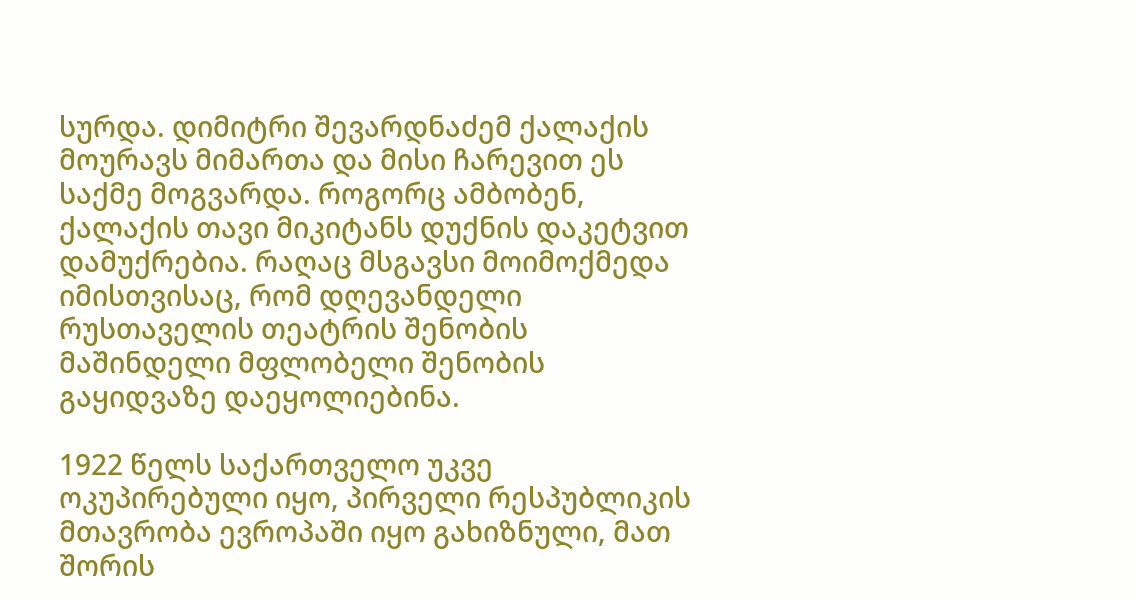სურდა. დიმიტრი შევარდნაძემ ქალაქის მოურავს მიმართა და მისი ჩარევით ეს საქმე მოგვარდა. როგორც ამბობენ, ქალაქის თავი მიკიტანს დუქნის დაკეტვით დამუქრებია. რაღაც მსგავსი მოიმოქმედა იმისთვისაც, რომ დღევანდელი რუსთაველის თეატრის შენობის მაშინდელი მფლობელი შენობის გაყიდვაზე დაეყოლიებინა.

1922 წელს საქართველო უკვე ოკუპირებული იყო, პირველი რესპუბლიკის მთავრობა ევროპაში იყო გახიზნული, მათ შორის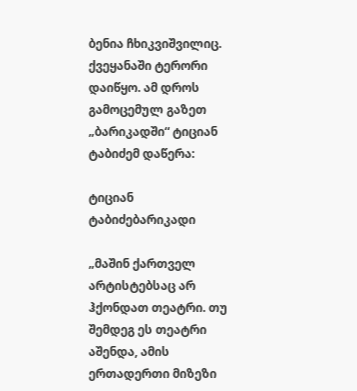ბენია ჩხიკვიშვილიც. ქვეყანაში ტერორი დაიწყო. ამ დროს გამოცემულ გაზეთ „ბარიკადში“ ტიციან ტაბიძემ დაწერა:

ტიციან ტაბიძებარიკადი

„მაშინ ქართველ არტისტებსაც არ ჰქონდათ თეატრი. თუ შემდეგ ეს თეატრი აშენდა, ამის ერთადერთი მიზეზი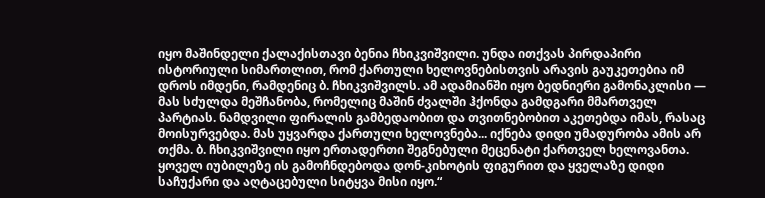იყო მაშინდელი ქალაქისთავი ბენია ჩხიკვიშვილი. უნდა ითქვას პირდაპირი ისტორიული სიმართლით, რომ ქართული ხელოვნებისთვის არავის გაუკეთებია იმ დროს იმდენი, რამდენიც ბ. ჩხიკვიშვილს. ამ ადამიანში იყო ბედნიერი გამონაკლისი — მას სძულდა მეშჩანობა, რომელიც მაშინ ძვალში ჰქონდა გამდგარი მმართველ პარტიას. ნამდვილი ფირალის გამბედაობით და თვითნებობით აკეთებდა იმას, რასაც მოისურვებდა. მას უყვარდა ქართული ხელოვნება... იქნება დიდი უმადურობა ამის არ თქმა. ბ. ჩხიკვიშვილი იყო ერთადერთი შეგნებული მეცენატი ქართველ ხელოვანთა. ყოველ იუბილეზე ის გამოჩნდებოდა დონ-კიხოტის ფიგურით და ყველაზე დიდი საჩუქარი და აღტაცებული სიტყვა მისი იყო.“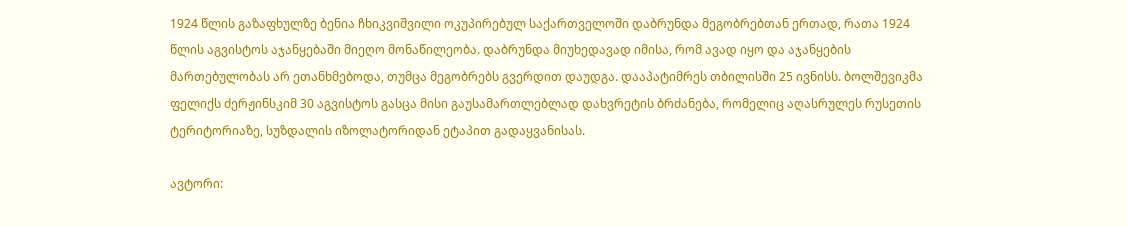1924 წლის გაზაფხულზე ბენია ჩხიკვიშვილი ოკუპირებულ საქართველოში დაბრუნდა მეგობრებთან ერთად, რათა 1924 წლის აგვისტოს აჯანყებაში მიეღო მონაწილეობა. დაბრუნდა მიუხედავად იმისა, რომ ავად იყო და აჯანყების მართებულობას არ ეთანხმებოდა, თუმცა მეგობრებს გვერდით დაუდგა. დააპატიმრეს თბილისში 25 ივნისს. ბოლშევიკმა ფელიქს ძერჟინსკიმ 30 აგვისტოს გასცა მისი გაუსამართლებლად დახვრეტის ბრძანება, რომელიც აღასრულეს რუსეთის ტერიტორიაზე, სუზდალის იზოლატორიდან ეტაპით გადაყვანისას.

ავტორი: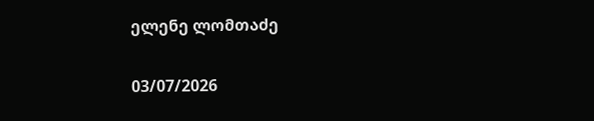ელენე ლომთაძე

03/07/2026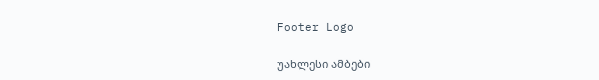Footer Logo

უახლესი ამბები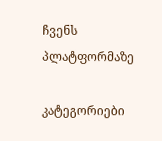ჩვენს
პლატფორმაზე

კატეგორიები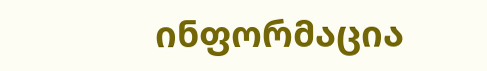ინფორმაცია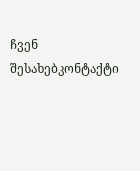ჩვენ შესახებკონტაქტი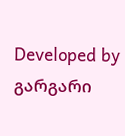Developed by გარგარი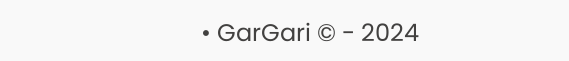• GarGari © - 2024